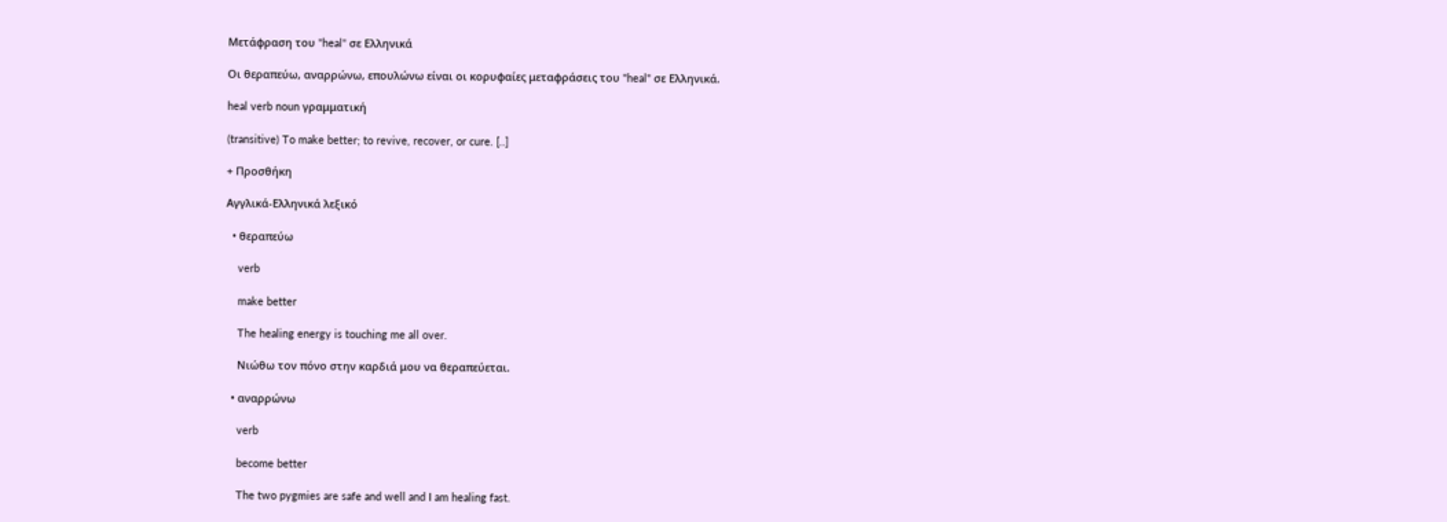Μετάφραση του "heal" σε Ελληνικά

Οι θεραπεύω, αναρρώνω, επουλώνω είναι οι κορυφαίες μεταφράσεις του "heal" σε Ελληνικά.

heal verb noun γραμματική

(transitive) To make better; to revive, recover, or cure. [..]

+ Προσθήκη

Αγγλικά-Ελληνικά λεξικό

  • θεραπεύω

    verb

    make better

    The healing energy is touching me all over.

    Νιώθω τον πόνο στην καρδιά μου να θεραπεύεται.

  • αναρρώνω

    verb

    become better

    The two pygmies are safe and well and I am healing fast.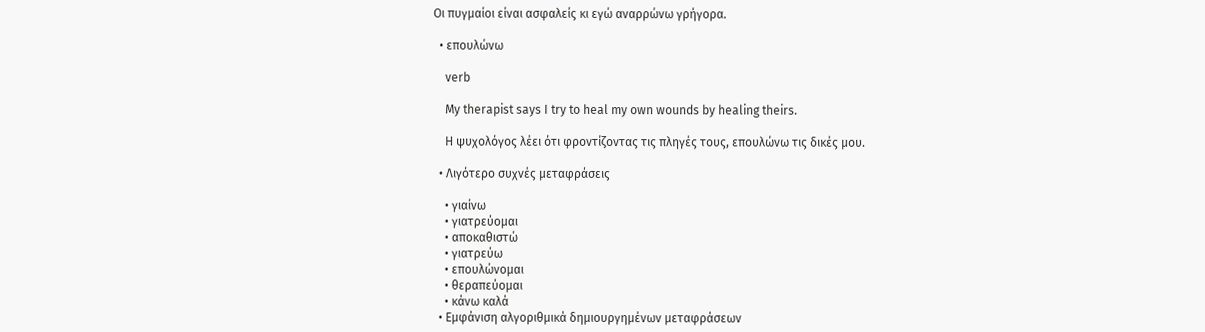Οι πυγμαίοι είναι ασφαλείς κι εγώ αναρρώνω γρήγορα.

  • επουλώνω

    verb

    My therapist says I try to heal my own wounds by healing theirs.

    Η ψυχολόγος λέει ότι φροντίζοντας τις πληγές τους, επουλώνω τις δικές μου.

  • Λιγότερο συχνές μεταφράσεις

    • γιαίνω
    • γιατρεύομαι
    • αποκαθιστώ
    • γιατρεύω
    • επουλώνομαι
    • θεραπεύομαι
    • κάνω καλά
  • Εμφάνιση αλγοριθμικά δημιουργημένων μεταφράσεων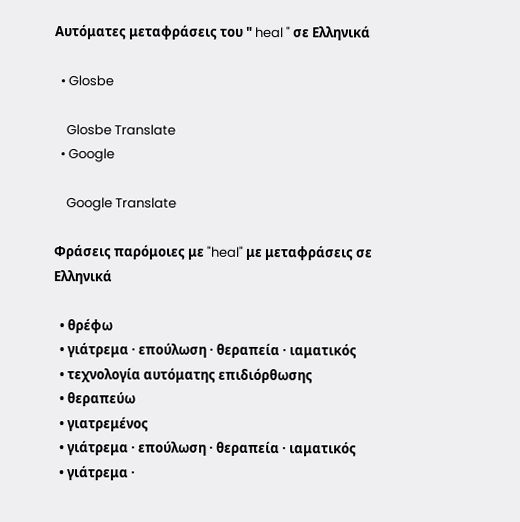Αυτόματες μεταφράσεις του " heal " σε Ελληνικά

  • Glosbe

    Glosbe Translate
  • Google

    Google Translate

Φράσεις παρόμοιες με "heal" με μεταφράσεις σε Ελληνικά

  • θρέφω
  • γιάτρεμα · επούλωση · θεραπεία · ιαματικός
  • τεχνολογία αυτόματης επιδιόρθωσης
  • θεραπεύω
  • γιατρεμένος
  • γιάτρεμα · επούλωση · θεραπεία · ιαματικός
  • γιάτρεμα ·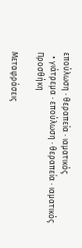επούλωση · θεραπεία · ιαματικός
  • γιάτρεμα · επούλωση · θεραπεία · ιαματικός
Προσθήκη

Μεταφράσεις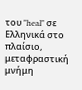του "heal" σε Ελληνικά στο πλαίσιο, μεταφραστική μνήμη